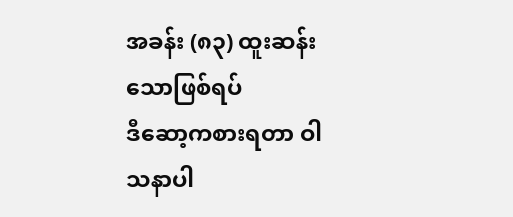အခန်း (၈၃) ထူးဆန်းသောဖြစ်ရပ်
ဒီဆော့ကစားရတာ ဝါသနာပါ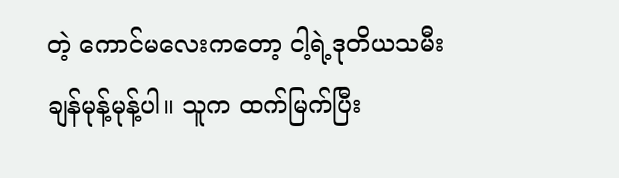တဲ့ ကောင်မလေးကတော့ ငါ့ရဲ့ဒုတိယသမီး ချန်မုန့်မုန့်ပါ။ သူက ထက်မြက်ပြီး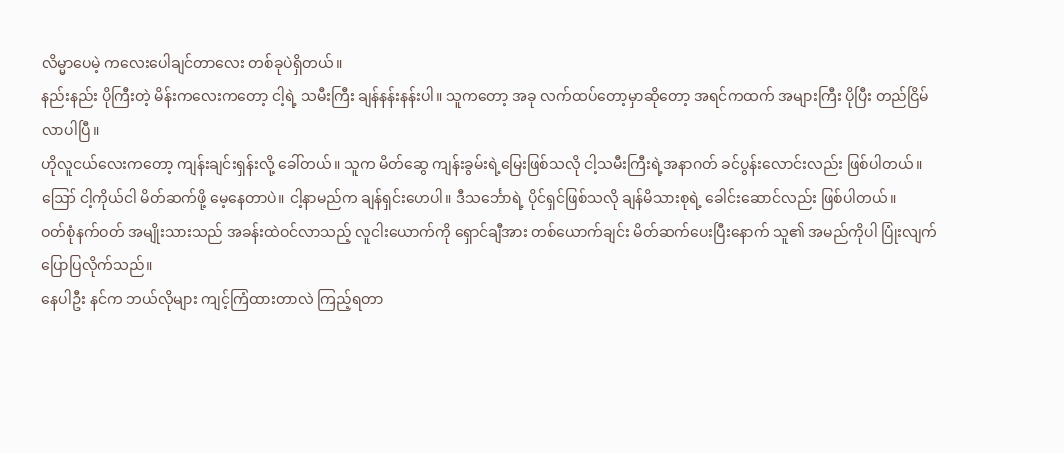လိမ္မာပေမဲ့ ကလေးပေါချင်တာလေး တစ်ခုပဲရှိတယ်။
နည်းနည်း ပိုကြီးတဲ့ မိန်းကလေးကတော့ ငါ့ရဲ့ သမီးကြီး ချန်နန်းနန်းပါ။ သူကတော့ အခု လက်ထပ်တော့မှာဆိုတော့ အရင်ကထက် အများကြီး ပိုပြီး တည်ငြိမ်လာပါပြီ။
ဟိုလူငယ်လေးကတော့ ကျန်းချင်းရှန်းလို့ ခေါ်တယ်။ သူက မိတ်ဆွေ ကျန်းခွမ်းရဲ့မြေးဖြစ်သလို ငါ့သမီးကြီးရဲ့အနာဂတ် ခင်ပွန်းလောင်းလည်း ဖြစ်ပါတယ်။
ဪ ငါ့ကိုယ်ငါ မိတ်ဆက်ဖို့ မေ့နေတာပဲ။ ငါ့နာမည်က ချန်ရှင်းဟေပါ။ ဒီသင်္ဘောရဲ့ ပိုင်ရှင်ဖြစ်သလို ချန်မိသားစုရဲ့ ခေါင်းဆောင်လည်း ဖြစ်ပါတယ်။
ဝတ်စုံနက်ဝတ် အမျိုးသားသည် အခန်းထဲဝင်လာသည့် လူငါးယောက်ကို ရှောင်ချီအား တစ်ယောက်ချင်း မိတ်ဆက်ပေးပြီးနောက် သူ၏ အမည်ကိုပါ ပြုံးလျက် ပြောပြလိုက်သည်။
နေပါဦး နင်က ဘယ်လိုများ ကျင့်ကြံထားတာလဲ ကြည့်ရတာ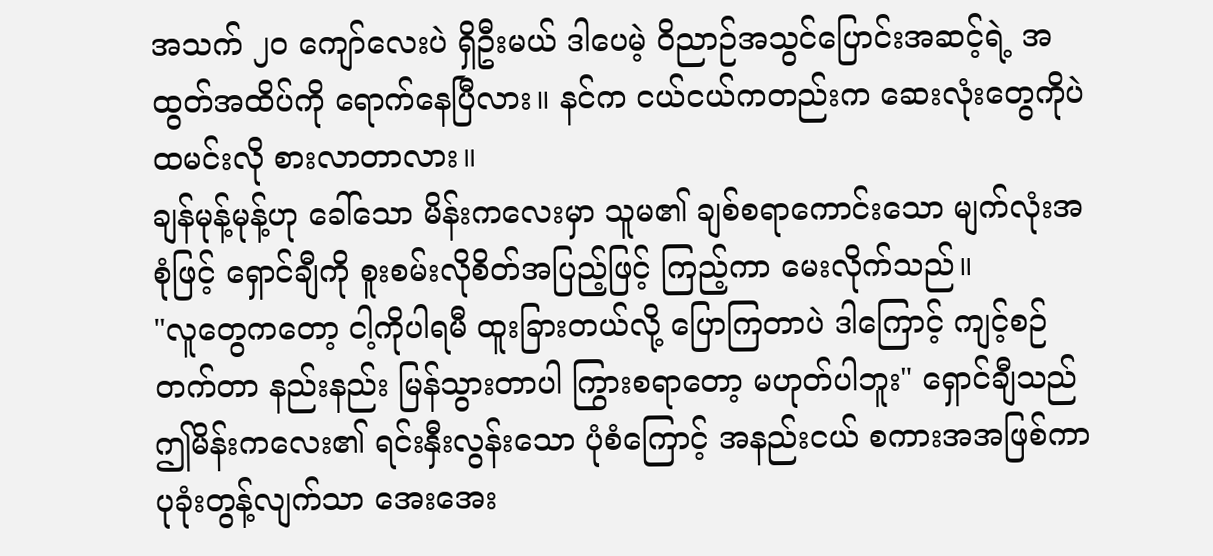အသက် ၂၀ ကျော်လေးပဲ ရှိဦးမယ် ဒါပေမဲ့ ဝိညာဉ်အသွင်ပြောင်းအဆင့်ရဲ့ အထွတ်အထိပ်ကို ရောက်နေပြီလား။ နင်က ငယ်ငယ်ကတည်းက ဆေးလုံးတွေကိုပဲ ထမင်းလို စားလာတာလား။
ချန်မုန့်မုန့်ဟု ခေါ်သော မိန်းကလေးမှာ သူမ၏ ချစ်စရာကောင်းသော မျက်လုံးအစုံဖြင့် ရှောင်ချီကို စူးစမ်းလိုစိတ်အပြည့်ဖြင့် ကြည့်ကာ မေးလိုက်သည်။
"လူတွေကတော့ ငါ့ကိုပါရမီ ထူးခြားတယ်လို့ ပြောကြတာပဲ ဒါကြောင့် ကျင့်စဉ်တက်တာ နည်းနည်း မြန်သွားတာပါ ကြွားစရာတော့ မဟုတ်ပါဘူး" ရှောင်ချီသည် ဤမိန်းကလေး၏ ရင်းနှီးလွန်းသော ပုံစံကြောင့် အနည်းငယ် စကားအအဖြစ်ကာ ပုခုံးတွန့်လျက်သာ အေးအေး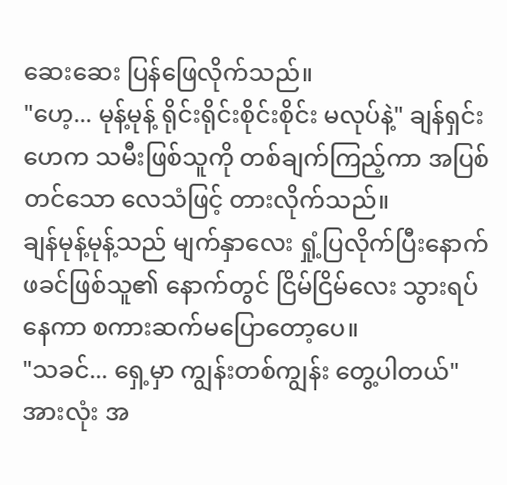ဆေးဆေး ပြန်ဖြေလိုက်သည်။
"ဟေ့... မုန့်မုန့် ရိုင်းရိုင်းစိုင်းစိုင်း မလုပ်နဲ့" ချန်ရှင်းဟေက သမီးဖြစ်သူကို တစ်ချက်ကြည့်ကာ အပြစ်တင်သော လေသံဖြင့် တားလိုက်သည်။
ချန်မုန့်မုန့်သည် မျက်နှာလေး ရှုံ့ပြလိုက်ပြီးနောက် ဖခင်ဖြစ်သူ၏ နောက်တွင် ငြိမ်ငြိမ်လေး သွားရပ်နေကာ စကားဆက်မပြောတော့ပေ။
"သခင်... ရှေ့မှာ ကျွန်းတစ်ကျွန်း တွေ့ပါတယ်" အားလုံး အ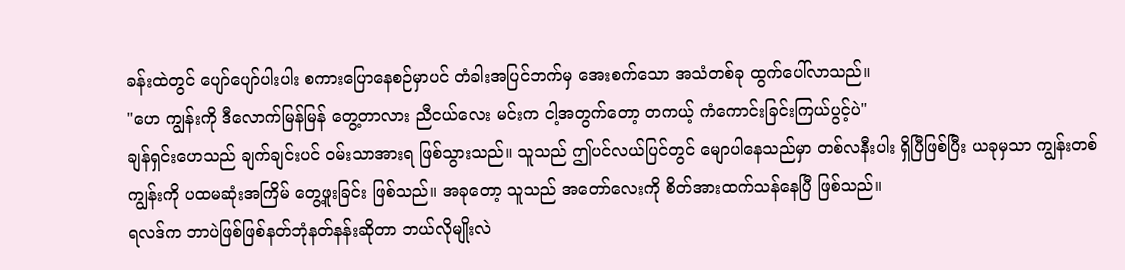ခန်းထဲတွင် ပျော်ပျော်ပါးပါး စကားပြောနေစဉ်မှာပင် တံခါးအပြင်ဘက်မှ အေးစက်သော အသံတစ်ခု ထွက်ပေါ်လာသည်။
"ဟေ ကျွန်းကို ဒီလောက်မြန်မြန် တွေ့တာလား ညီငယ်လေး မင်းက ငါ့အတွက်တော့ တကယ့် ကံကောင်းခြင်းကြယ်ပွင့်ပဲ"
ချန်ရှင်းဟေသည် ချက်ချင်းပင် ဝမ်းသာအားရ ဖြစ်သွားသည်။ သူသည် ဤပင်လယ်ပြင်တွင် မျောပါနေသည်မှာ တစ်လနီးပါး ရှိပြီဖြစ်ပြီး ယခုမှသာ ကျွန်းတစ်ကျွန်းကို ပထမဆုံးအကြိမ် တွေ့ဖူးခြင်း ဖြစ်သည်။ အခုတော့ သူသည် အတော်လေးကို စိတ်အားထက်သန်နေပြီ ဖြစ်သည်။
ရလဒ်က ဘာပဲဖြစ်ဖြစ်နတ်ဘုံနတ်နန်းဆိုတာ ဘယ်လိုမျိုးလဲ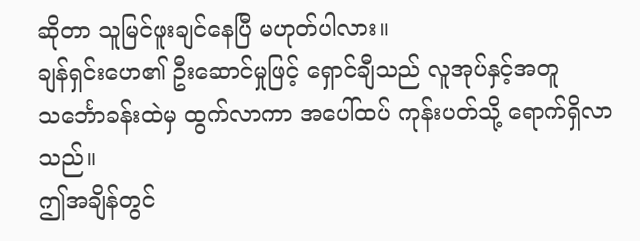ဆိုတာ သူမြင်ဖူးချင်နေပြီ မဟုတ်ပါလား။
ချန်ရှင်းဟေ၏ ဦးဆောင်မှုဖြင့် ရှောင်ချီသည် လူအုပ်နှင့်အတူ သင်္ဘောခန်းထဲမှ ထွက်လာကာ အပေါ်ထပ် ကုန်းပတ်သို့ ရောက်ရှိလာသည်။
ဤအချိန်တွင်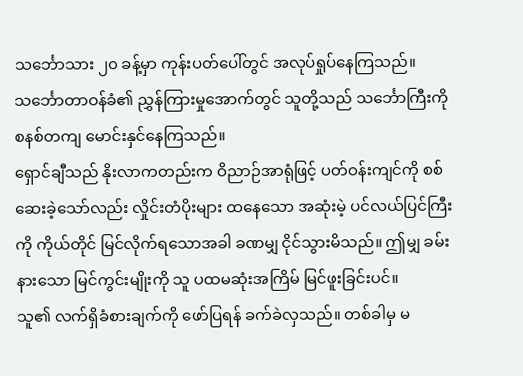သင်္ဘောသား ၂၀ ခန့်မှာ ကုန်းပတ်ပေါ်တွင် အလုပ်ရှုပ်နေကြသည်။ သင်္ဘောတာဝန်ခံ၏ ညွှန်ကြားမှုအောက်တွင် သူတို့သည် သင်္ဘောကြီးကို စနစ်တကျ မောင်းနှင်နေကြသည်။
ရှောင်ချီသည် နိုးလာကတည်းက ဝိညာဉ်အာရုံဖြင့် ပတ်ဝန်းကျင်ကို စစ်ဆေးခဲ့သော်လည်း လှိုင်းတံပိုးများ ထနေသော အဆုံးမဲ့ ပင်လယ်ပြင်ကြီးကို ကိုယ်တိုင် မြင်လိုက်ရသောအခါ ခဏမျှ ငိုင်သွားမိသည်။ ဤမျှ ခမ်းနားသော မြင်ကွင်းမျိုးကို သူ ပထမဆုံးအကြိမ် မြင်ဖူးခြင်းပင်။
သူ၏ လက်ရှိခံစားချက်ကို ဖော်ပြရန် ခက်ခဲလှသည်။ တစ်ခါမှ မ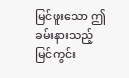မြင်ဖူးသော ဤခမ်းနားသည့် မြင်ကွင်း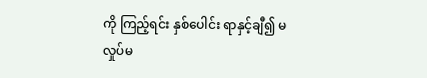ကို ကြည့်ရင်း နှစ်ပေါင်း ရာနှင့်ချီ၍ မလှုပ်မ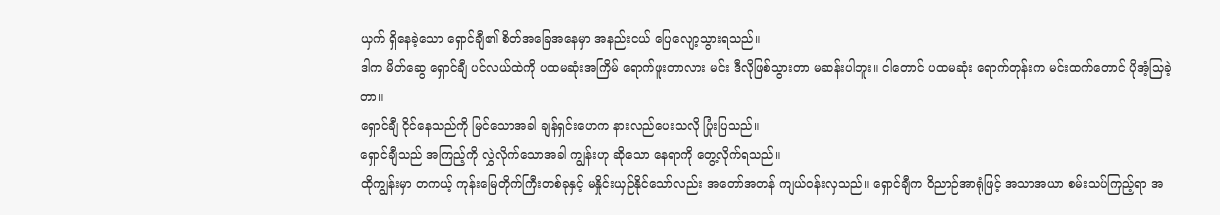ယှက် ရှိနေခဲ့သော ရှောင်ချီ၏ စိတ်အခြေအနေမှာ အနည်းငယ် ပြေလျော့သွားရသည်။
ဒါက မိတ်ဆွေ ရှောင်ချီ ပင်လယ်ထဲကို ပထမဆုံးအကြိမ် ရောက်ဖူးတာလား မင်း ဒီလိုဖြစ်သွားတာ မဆန်းပါဘူး။ ငါတောင် ပထမဆုံး ရောက်တုန်းက မင်းထက်တောင် ပိုအံ့သြခဲ့တာ။
ရှောင်ချီ ငိုင်နေသည်ကို မြင်သောအခါ ချန်ရှင်းဟေက နားလည်ပေးသလို ပြုံးပြသည်။
ရှောင်ချီသည် အကြည့်ကို လွှဲလိုက်သောအခါ ကျွန်းဟု ဆိုသော နေရာကို တွေ့လိုက်ရသည်။
ထိုကျွန်းမှာ တကယ့် ကုန်းမြေတိုက်ကြီးတစ်ခုနှင့် မနှိုင်းယှဉ်နိုင်သော်လည်း အတော်အတန် ကျယ်ဝန်းလှသည်။ ရှောင်ချီက ဝိညာဉ်အာရုံဖြင့် အသာအယာ စမ်းသပ်ကြည့်ရာ အ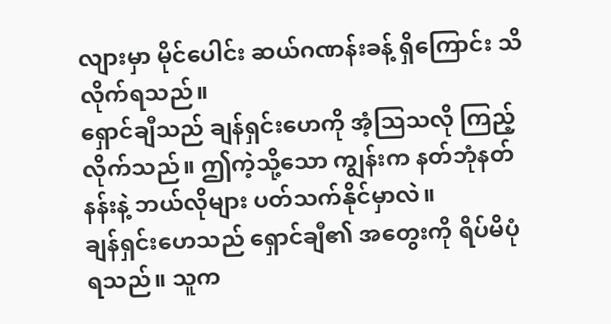လျားမှာ မိုင်ပေါင်း ဆယ်ဂဏန်းခန့် ရှိကြောင်း သိလိုက်ရသည်။
ရှောင်ချီသည် ချန်ရှင်းဟေကို အံ့သြသလို ကြည့်လိုက်သည်။ ဤကဲ့သို့သော ကျွန်းက နတ်ဘုံနတ်နန်းနဲ့ ဘယ်လိုများ ပတ်သက်နိုင်မှာလဲ။
ချန်ရှင်းဟေသည် ရှောင်ချီ၏ အတွေးကို ရိပ်မိပုံရသည်။ သူက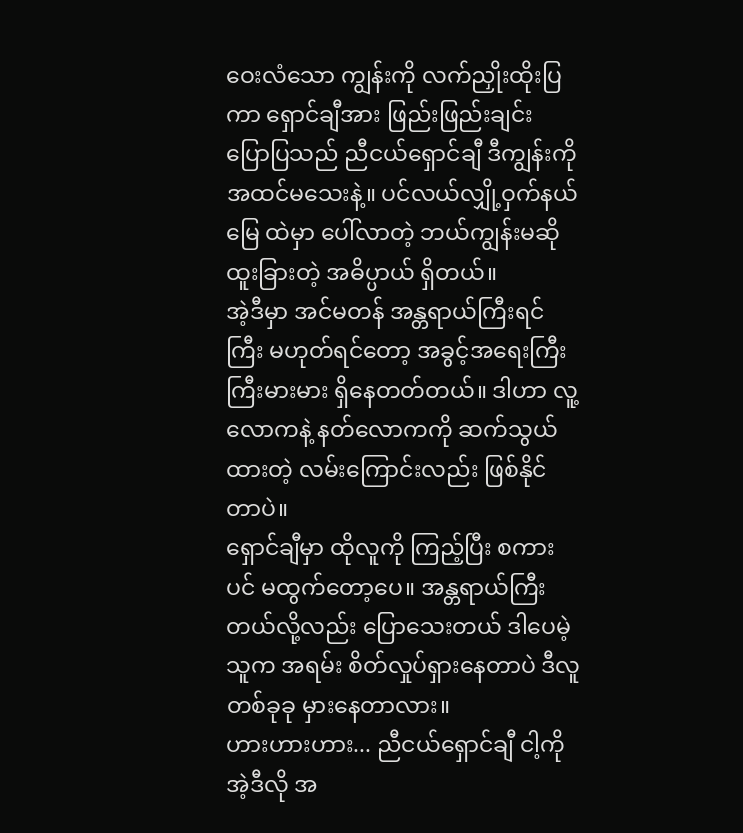ဝေးလံသော ကျွန်းကို လက်ညှိုးထိုးပြကာ ရှောင်ချီအား ဖြည်းဖြည်းချင်း ပြောပြသည် ညီငယ်ရှောင်ချီ ဒီကျွန်းကို အထင်မသေးနဲ့။ ပင်လယ်လျှို့ဝှက်နယ်မြေ ထဲမှာ ပေါ်လာတဲ့ ဘယ်ကျွန်းမဆို ထူးခြားတဲ့ အဓိပ္ပာယ် ရှိတယ်။
အဲ့ဒီမှာ အင်မတန် အန္တရာယ်ကြီးရင်ကြီး မဟုတ်ရင်တော့ အခွင့်အရေးကြီးကြီးမားမား ရှိနေတတ်တယ်။ ဒါဟာ လူ့လောကနဲ့ နတ်လောကကို ဆက်သွယ်ထားတဲ့ လမ်းကြောင်းလည်း ဖြစ်နိုင်တာပဲ။
ရှောင်ချီမှာ ထိုလူကို ကြည့်ပြီး စကားပင် မထွက်တော့ပေ။ အန္တရာယ်ကြီးတယ်လို့လည်း ပြောသေးတယ် ဒါပေမဲ့ သူက အရမ်း စိတ်လှုပ်ရှားနေတာပဲ ဒီလူ တစ်ခုခု မှားနေတာလား။
ဟားဟားဟား... ညီငယ်ရှောင်ချီ ငါ့ကို အဲ့ဒီလို အ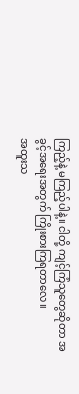ကြည့်နဲ့ မကြည့်ပါနဲ့။ ငါတို့ ကျင့်ကြံသူတွေဆိုတာ အခွင့်အရေးအတွက် ကြိုးစားကြရတာလေ။
အထူးသ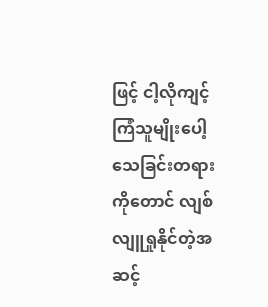ဖြင့် ငါ့လိုကျင့်ကြံသူမျိုးပေါ့ သေခြင်းတရားကိုတောင် လျစ်လျူရှုနိုင်တဲ့အဆင့်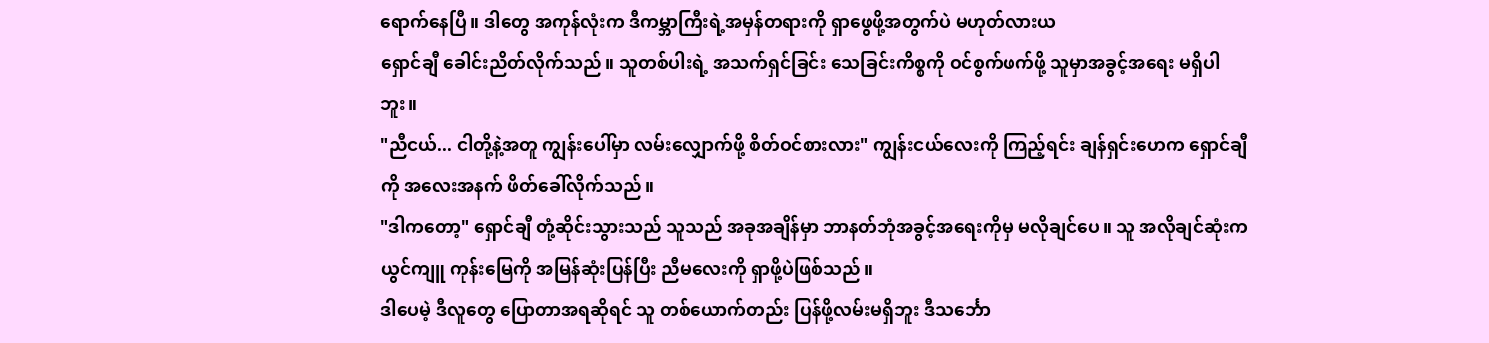ရောက်နေပြီ။ ဒါတွေ အကုန်လုံးက ဒီကမ္ဘာကြီးရဲ့အမှန်တရားကို ရှာဖွေဖို့အတွက်ပဲ မဟုတ်လားယ
ရှောင်ချီ ခေါင်းညိတ်လိုက်သည်။ သူတစ်ပါးရဲ့ အသက်ရှင်ခြင်း သေခြင်းကိစ္စကို ဝင်စွက်ဖက်ဖို့ သူမှာအခွင့်အရေး မရှိပါဘူး။
"ညီငယ်... ငါတို့နဲ့အတူ ကျွန်းပေါ်မှာ လမ်းလျှောက်ဖို့ စိတ်ဝင်စားလား" ကျွန်းငယ်လေးကို ကြည့်ရင်း ချန်ရှင်းဟေက ရှောင်ချီကို အလေးအနက် ဖိတ်ခေါ်လိုက်သည်။
"ဒါကတော့" ရှောင်ချီ တုံ့ဆိုင်းသွားသည် သူသည် အခုအချိန်မှာ ဘာနတ်ဘုံအခွင့်အရေးကိုမှ မလိုချင်ပေ။ သူ အလိုချင်ဆုံးက ယွင်ကျူ ကုန်းမြေကို အမြန်ဆုံးပြန်ပြီး ညီမလေးကို ရှာဖို့ပဲဖြစ်သည်။
ဒါပေမဲ့ ဒီလူတွေ ပြောတာအရဆိုရင် သူ တစ်ယောက်တည်း ပြန်ဖို့လမ်းမရှိဘူး ဒီသင်္ဘော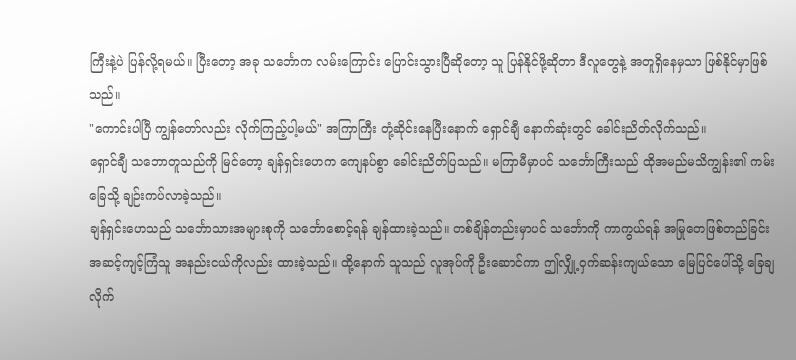ကြီးနဲ့ပဲ ပြန်လို့ရမယ်။ ပြီးတော့ အခု သင်္ဘောက လမ်းကြောင်း ပြောင်းသွားပြီဆိုတော့ သူ ပြန်နိုင်ဖို့ဆိုတာ ဒီလူတွေနဲ့ အတူရှိနေမှသာ ဖြစ်နိုင်မှာဖြစ်သည်။
"ကောင်းပါပြီ ကျွန်တော်လည်း လိုက်ကြည့်ပါ့မယ်" အကြာကြီး တုံ့ဆိုင်းနေပြီးနောက် ရှောင်ချီ နောက်ဆုံးတွင် ခေါင်းညိတ်လိုက်သည်။
ရှောင်ချီ သဘောတူသည်ကို မြင်တော့ ချန်ရှင်းဟေက ကျေနပ်စွာ ခေါင်းညိတ်ပြသည်။ မကြာမီမှာပင် သင်္ဘောကြီးသည် ထိုအမည်မသိကျွန်း၏ ကမ်းခြေသို့ ချဉ်းကပ်လာခဲ့သည်။
ချန်ရှင်းဟေသည် သင်္ဘောသားအများစုကို သင်္ဘောစောင့်ရန် ချန်ထားခဲ့သည်။ တစ်ချိန်တည်းမှာပင် သင်္ဘောကို ကာကွယ်ရန် အမြုတေဖြစ်တည်ခြင်းအဆင့်ကျင့်ကြံသူ အနည်းငယ်ကိုလည်း ထားခဲ့သည်။ ထို့နောက် သူသည် လူအုပ်ကို ဦးဆောင်ကာ ဤလျှို့ဝှက်ဆန်းကျယ်သော မြေပြင်ပေါ်သို့ ခြေချလိုက်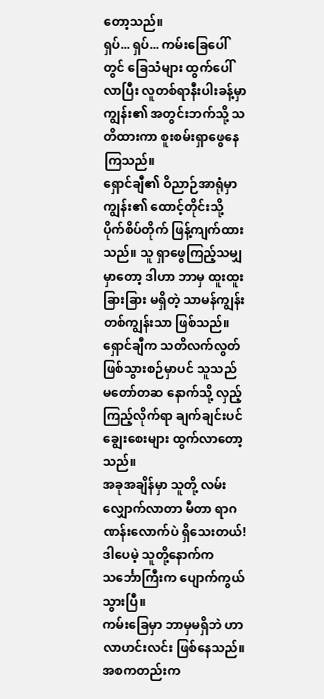တော့သည်။
ရှပ်... ရှပ်... ကမ်းခြေပေါ်တွင် ခြေသံများ ထွက်ပေါ်လာပြီး လူတစ်ရာနီးပါးခန့်မှာ ကျွန်း၏ အတွင်းဘက်သို့ သတိထားကာ စူးစမ်းရှာဖွေနေကြသည်။
ရှောင်ချီ၏ ဝိညာဉ်အာရုံမှာ ကျွန်း၏ ထောင့်တိုင်းသို့ ပိုက်စိပ်တိုက် ဖြန့်ကျက်ထားသည်။ သူ ရှာဖွေကြည့်သမျှမှာတော့ ဒါဟာ ဘာမှ ထူးထူးခြားခြား မရှိတဲ့ သာမန်ကျွန်းတစ်ကျွန်းသာ ဖြစ်သည်။
ရှောင်ချီက သတိလက်လွတ် ဖြစ်သွားစဉ်မှာပင် သူသည် မတော်တဆ နောက်သို့ လှည့်ကြည့်လိုက်ရာ ချက်ချင်းပင် ချွေးစေးများ ထွက်လာတော့သည်။
အခုအချိန်မှာ သူတို့ လမ်းလျှောက်လာတာ မီတာ ရာဂဏန်းလောက်ပဲ ရှိသေးတယ်! ဒါပေမဲ့ သူတို့နောက်က သင်္ဘောကြီးက ပျောက်ကွယ်သွားပြီ။
ကမ်းခြေမှာ ဘာမှမရှိဘဲ ဟာလာဟင်းလင်း ဖြစ်နေသည်။ အစကတည်းက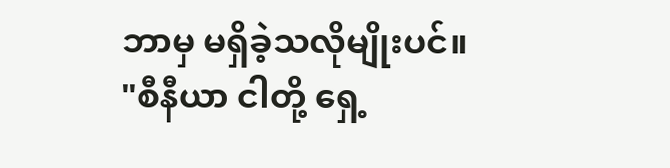ဘာမှ မရှိခဲ့သလိုမျိုးပင်။
"စီနီယာ ငါတို့ ရှေ့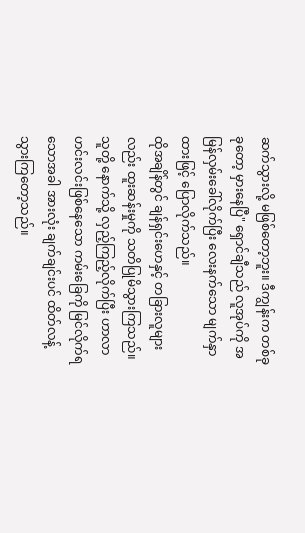ဆက်သွားလို့ မဖြစ်တော့ဘူး။ ဒီကျွန်းက တစ်ခုခုတော့ မှားနေပြီ" ရှောင်ချီသည် လူအုပ်ကို အမြန်လှမ်းခေါ်လိုက်ပြီး လေးနက်သော မျက်နှာထားဖြင့် ပြောလိုက်သည်။
ထိုအချိန်တွင် ချန်ရှင်းဟေနှင့် တခြားလူများလည်း ထူးဆန်းမှုကို သတိပြုမိသွားကြသည်။ သူတို့ နောက်သို့ လှည့်ကြည့်လိုက်ပြီး ဟာလာဟင်းလင်းဖြစ်နေသော ကမ်းခြေကို မြင်လိုက်ရသောအခါ အားလုံး ချက်ချင်းပင် ထိတ်လန့်သွားကြတော့သည်။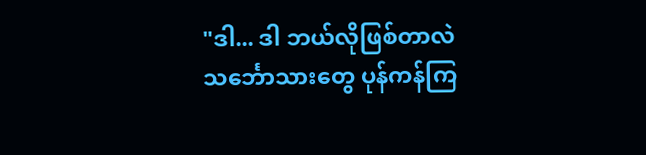"ဒါ... ဒါ ဘယ်လိုဖြစ်တာလဲ သင်္ဘောသားတွေ ပုန်ကန်ကြ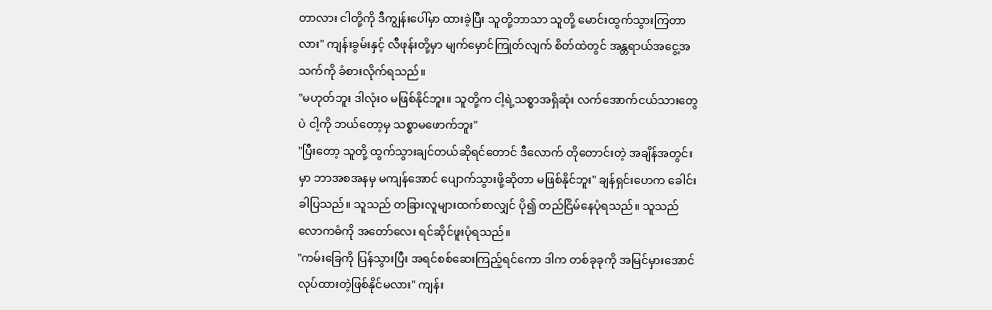တာလား ငါတို့ကို ဒီကျွန်းပေါ်မှာ ထားခဲ့ပြီး သူတို့ဘာသာ သူတို့ မောင်းထွက်သွားကြတာလား" ကျန်းခွမ်းနှင့် လီဖုန်းတို့မှာ မျက်မှောင်ကြုတ်လျက် စိတ်ထဲတွင် အန္တရာယ်အငွေ့အသက်ကို ခံစားလိုက်ရသည်။
"မဟုတ်ဘူး ဒါလုံးဝ မဖြစ်နိုင်ဘူး။ သူတို့က ငါ့ရဲ့သစ္စာအရှိဆုံး လက်အောက်ငယ်သားတွေပဲ ငါ့ကို ဘယ်တော့မှ သစ္စာမဖောက်ဘူး"
"ပြီးတော့ သူတို့ ထွက်သွားချင်တယ်ဆိုရင်တောင် ဒီလောက် တိုတောင်းတဲ့ အချိန်အတွင်းမှာ ဘာအစအနမှ မကျန်အောင် ပျောက်သွားဖို့ဆိုတာ မဖြစ်နိုင်ဘူး" ချန်ရှင်းဟေက ခေါင်းခါပြသည်။ သူသည် တခြားလူများထက်စာလျှင် ပို၍ တည်ငြိမ်နေပုံရသည်။ သူသည် လောကဓံကို အတော်လေး ရင်ဆိုင်ဖူးပုံရသည်။
"ကမ်းခြေကို ပြန်သွားပြီး အရင်စစ်ဆေးကြည့်ရင်ကော ဒါက တစ်ခုခုကို အမြင်မှားအောင် လုပ်ထားတဲ့ဖြစ်နိုင်မလား" ကျန်း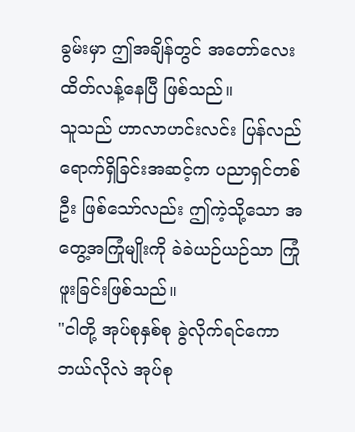ခွမ်းမှာ ဤအချိန်တွင် အတော်လေး ထိတ်လန့်နေပြီ ဖြစ်သည်။
သူသည် ဟာလာဟင်းလင်း ပြန်လည်ရောက်ရှိခြင်းအဆင့်က ပညာရှင်တစ်ဦး ဖြစ်သော်လည်း ဤကဲ့သို့သော အတွေ့အကြုံမျိုးကို ခဲခဲယဉ်ယဉ်သာ ကြုံဖူးခြင်းဖြစ်သည်။
"ငါတို့ အုပ်စုနှစ်စု ခွဲလိုက်ရင်ကော ဘယ်လိုလဲ အုပ်စု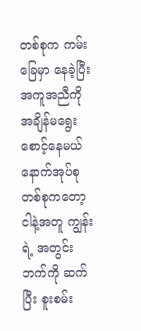တစ်စုက ကမ်းခြေမှာ နေခဲ့ပြီး အကူအညီကို အချိန်မရွေး စောင့်နေမယ် နောက်အုပ်စုတစ်စုကတော့ ငါနဲ့အတူ ကျွန်းရဲ့ အတွင်းဘက်ကို ဆက်ပြီး စူးစမ်း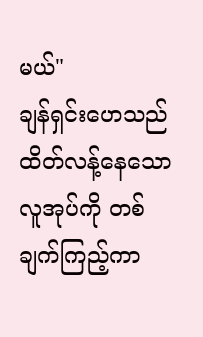မယ်"
ချန်ရှင်းဟေသည် ထိတ်လန့်နေသော လူအုပ်ကို တစ်ချက်ကြည့်ကာ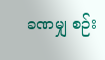ခဏမျှ စဉ်း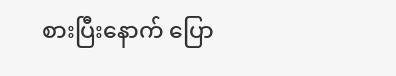စားပြီးနောက် ပြော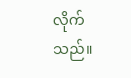လိုက်သည်။